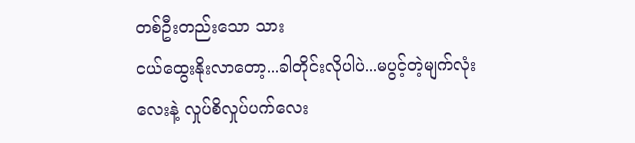တစ်ဦးတည်းသော သား
ငယ်ထွေးနိုးလာတော့...ခါတိုင်းလိုပါပဲ...မပွင့်တဲ့မျက်လုံးလေးနဲ့ လှုပ်စိလှုပ်ပက်လေး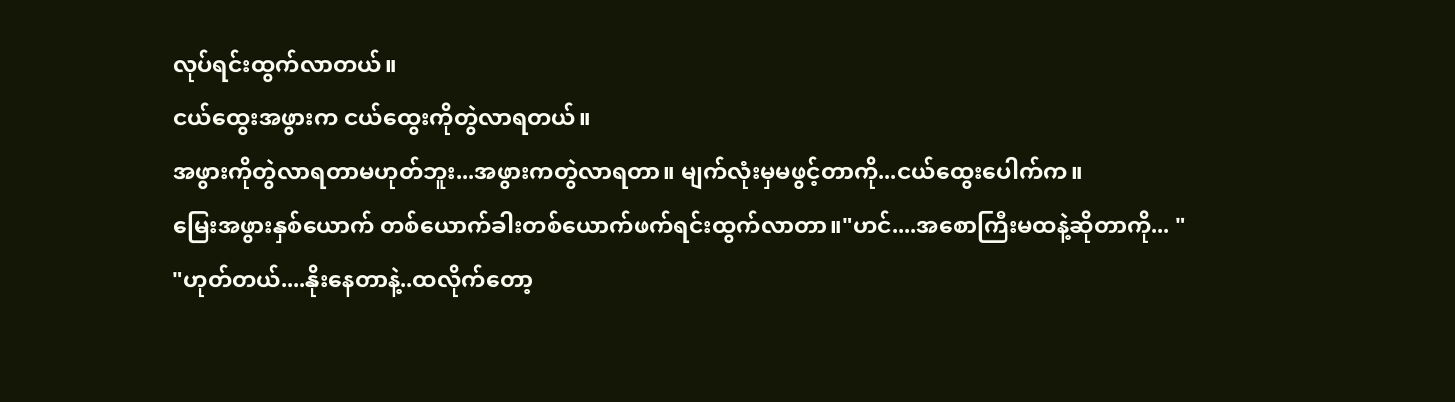လုပ်ရင်းထွက်လာတယ်။
ငယ်ထွေးအဖွားက ငယ်ထွေးကိုတွဲလာရတယ်။
အဖွားကိုတွဲလာရတာမဟုတ်ဘူး...အဖွားကတွဲလာရတာ။ မျက်လုံးမှမဖွင့်တာကို...ငယ်ထွေးပေါက်က။
မြေးအဖွားနှစ်ယောက် တစ်ယောက်ခါးတစ်ယောက်ဖက်ရင်းထွက်လာတာ။"ဟင်....အစောကြီးမထနဲ့ဆိုတာကို... "
"ဟုတ်တယ်....နိုးနေတာနဲ့..ထလိုက်တော့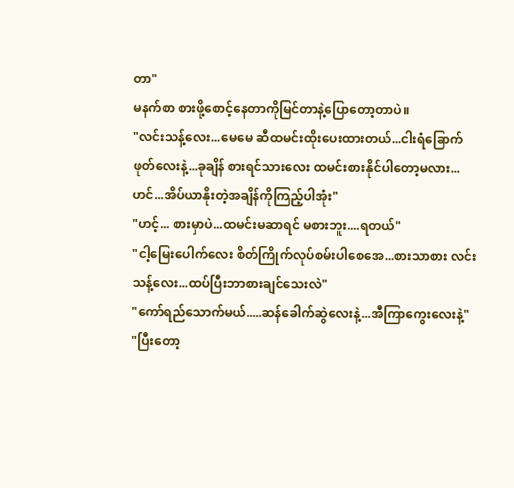တာ"
မနက်စာ စားဖို့စောင့်နေတာကိုမြင်တာနဲ့ပြောတော့တာပဲ။
"လင်းသန့်လေး...မေမေ ဆီထမင်းထိုးပေးထားတယ်...ငါးရံခြောက်ဖုတ်လေးနဲ့...ခုချိန် စားရင်သားလေး ထမင်းစားနိုင်ပါတော့မလား...ဟင်...အိပ်ယာနိုးတဲ့အချိန်ကိုကြည့်ပါအုံး"
"ဟင့်... စားမှာပဲ...ထမင်းမဆာရင် မစားဘူး....ရတယ်"
"ငါ့မြေးပေါက်လေး စိတ်ကြိုက်လုပ်စမ်းပါစေအေ...စားသာစား လင်းသန့်လေး...ထပ်ပြီးဘာစားချင်သေးလဲ"
"ကော်ရည်သောက်မယ်.....ဆန်ခေါက်ဆွဲလေးနဲ့...အီကြာကွေးလေးနဲ့"
"ပြီးတော့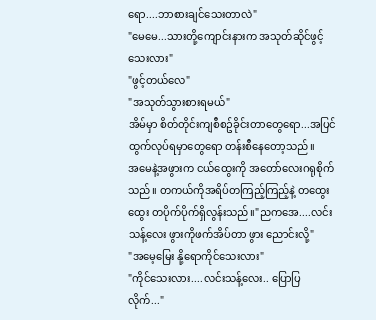ရော....ဘာစားချင်သေးတာလဲ"
"မေမေ...သားတို့ကျောင်းနားက အသုတ်ဆိုင်ဖွင့်သေးလား"
"ဖွင့်တယ်လေ"
"အသုတ်သွားစားရမယ်"
အိမ်မှာ စိတ်တိုင်းကျစီစဥ်ခိုင်းတာတွေရော...အပြင်ထွက်လုပ်ရမှာတွေရော တန်းစီနေတော့သည်။
အမေနဲ့အဖွားက ငယ်ထွေးကို အတော်လေးဂရုစိုက်သည်။ တကယ်ကိုအရိပ်တကြည့်ကြည့်နဲ့ တထွေးထွေး တပိုက်ပိုက်ရှိလွန်းသည်။"ညကအေ....လင်းသန့်လေး ဖွားကိုဖက်အိပ်တာ ဖွား ညောင်းလို့"
"အမေ့မြေး နို့ရောကိုင်သေးလား"
"ကိုင်သေးလား....လင်းသန့်လေး.. ပြောပြလိုက်..."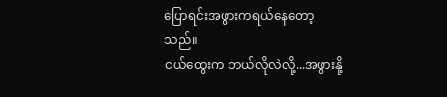ပြောရင်းအဖွားကရယ်နေတော့သည်။
ငယ်ထွေးက ဘယ်လိုလဲလို့...အဖွားနို့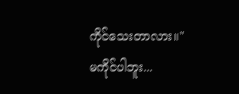ကိုင်သေးတာလား။"မကိုင်ပါဘူး...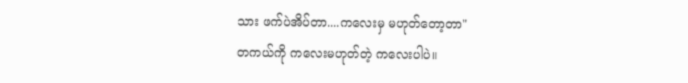သား ဖက်ပဲအိပ်တာ....ကလေးမှ မဟုတ်တော့တာ"
တကယ်ကို ကလေးမဟုတ်တဲ့ ကလေးပါပဲ။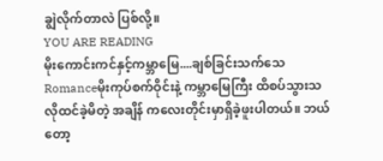ချွဲလိုက်တာလဲ ပြစ်လို့။
YOU ARE READING
မိုးကောင်းကင်နှင့်ကမ္ဘာမြေ....ချစ်ခြင်းသက်သေ
Romanceမိုးကုပ်စက်ဝိုင်းနဲ့ ကမ္ဘာမြေကြီး ထိစပ်သွားသလိုထင်ခဲ့မိတဲ့ အချိန် ကလေးတိုင်းမှာရှိခဲ့ဖူးပါတယ်။ ဘယ်တော့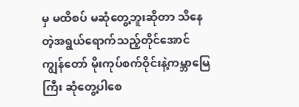မှ မထိစပ် မဆုံတွေ့ဘူးဆိုတာ သိနေတဲ့အရွယ်ရောက်သည့်တိုင်အောင် ကျွန်တော် မိုးကုပ်စက်ဝိုင်းနဲ့ကမ္ဘာမြေကြီး ဆုံတွေ့ပါစေ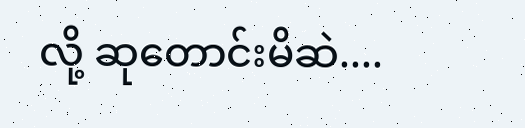လို့ ဆုတောင်းမိဆဲ....